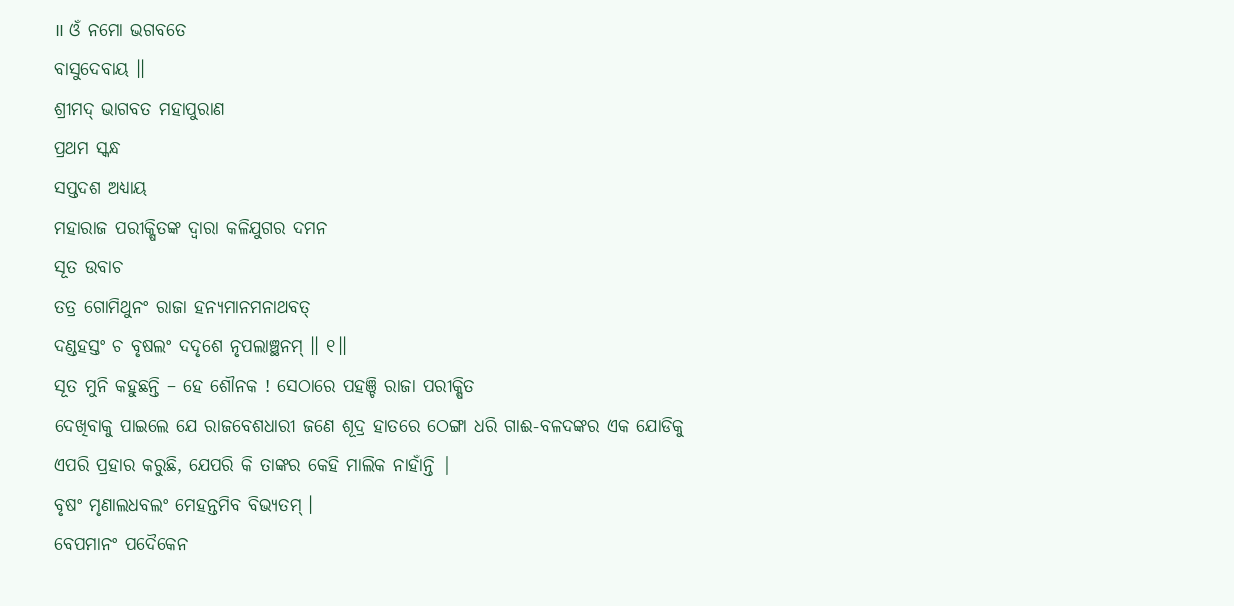॥ ଓଁ ନମୋ ଭଗବତେ
ବାସୁଦେବାୟ ॥
ଶ୍ରୀମଦ୍ ଭାଗବତ ମହାପୁରାଣ
ପ୍ରଥମ ସ୍କନ୍ଧ
ସପ୍ତଦଶ ଅଧ୍ୟାୟ
ମହାରାଜ ପରୀକ୍ଷିତଙ୍କ ଦ୍ବାରା କଳିଯୁଗର ଦମନ
ସୂତ ଉବାଚ
ତତ୍ର ଗୋମିଥୁନଂ ରାଜା ହନ୍ୟମାନମନାଥବତ୍
ଦଣ୍ଡହସ୍ତଂ ଚ ବୃଷଲଂ ଦଦୃଶେ ନୃପଲାଞ୍ଛନମ୍ ॥ ୧॥
ସୂତ ମୁନି କହୁଛନ୍ତି – ହେ ଶୌନକ ! ସେଠାରେ ପହଞ୍ଚି ରାଜା ପରୀକ୍ଷିତ
ଦେଖିବାକୁ ପାଇଲେ ଯେ ରାଜବେଶଧାରୀ ଜଣେ ଶୂଦ୍ର ହାତରେ ଠେଙ୍ଗା ଧରି ଗାଈ-ବଳଦଙ୍କର ଏକ ଯୋଡିକୁ
ଏପରି ପ୍ରହାର କରୁଛି, ଯେପରି କି ତାଙ୍କର କେହି ମାଲିକ ନାହାଁନ୍ତି |
ବୃଷଂ ମୃଣାଲଧବଲଂ ମେହନ୍ତମିବ ବିଭ୍ୟତମ୍ ।
ବେପମାନଂ ପଦୈକେନ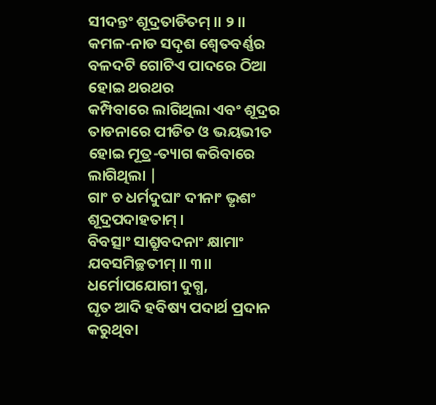ସୀଦନ୍ତଂ ଶୂଦ୍ରତାଡିତମ୍ ॥ ୨॥
କମଳ-ନାଡ ସଦୃଶ ଶ୍ବେତବର୍ଣ୍ଣର ବଳଦଟି ଗୋଟିଏ ପାଦରେ ଠିଆ ହୋଇ ଥରଥର
କମ୍ପିବାରେ ଲାଗିଥିଲା ଏବଂ ଶୂଦ୍ରର ତାଡନାରେ ପୀଡିତ ଓ ଭୟଭୀତ ହୋଇ ମୂତ୍ର-ତ୍ୟାଗ କରିବାରେ
ଲାଗିଥିଲା |
ଗାଂ ଚ ଧର୍ମଦୁଘାଂ ଦୀନାଂ ଭୃଶଂ ଶୂଦ୍ରପଦାହତାମ୍ ।
ବିବତ୍ସାଂ ସାଶ୍ରୁବଦନାଂ କ୍ଷାମାଂ ଯବସମିଚ୍ଛତୀମ୍ ॥ ୩॥
ଧର୍ମୋପଯୋଗୀ ଦୁଗ୍ଧ,
ଘୃତ ଆଦି ହବିଷ୍ୟ ପଦାର୍ଥ ପ୍ରଦାନ କରୁଥିବା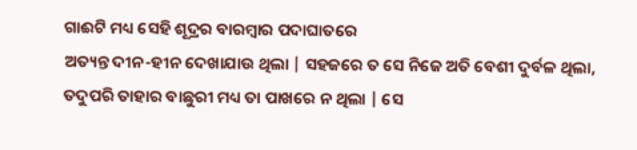ଗାଈଟି ମଧ୍ୟ ସେହି ଶୂଦ୍ରର ବାରମ୍ବାର ପଦାଘାତରେ
ଅତ୍ୟନ୍ତ ଦୀନ-ହୀନ ଦେଖାଯାଉ ଥିଲା | ସହଜରେ ତ ସେ ନିଜେ ଅତି ବେଶୀ ଦୁର୍ବଳ ଥିଲା, ତଦୁପରି ତାହାର ବାଛୁରୀ ମଧ୍ୟ ତା ପାଖରେ ନ ଥିଲା | ସେ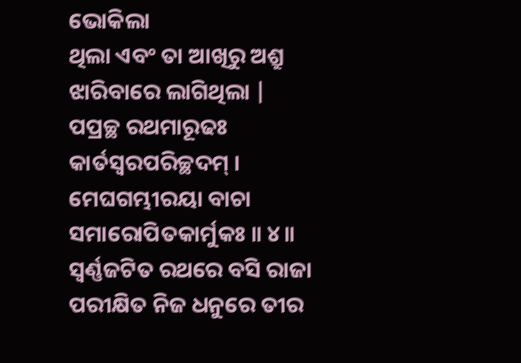ଭୋକିଲା
ଥିଲା ଏବଂ ତା ଆଖିରୁ ଅଶ୍ରୁ ଝାରିବାରେ ଲାଗିଥିଲା |
ପପ୍ରଚ୍ଛ ରଥମାରୂଢଃ କାର୍ତସ୍ୱରପରିଚ୍ଛଦମ୍ ।
ମେଘଗମ୍ଭୀରୟା ବାଚା ସମାରୋପିତକାର୍ମୁକଃ ॥ ୪॥
ସ୍ବର୍ଣ୍ଣଜଟିତ ରଥରେ ବସି ରାଜା ପରୀକ୍ଷିତ ନିଜ ଧନୁରେ ତୀର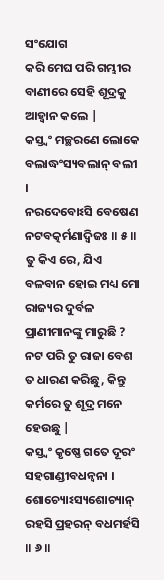ସଂଯୋଗ
କରି ମେଘ ପରି ଗମ୍ଭୀର ବାଣୀରେ ସେହି ଶୂଦ୍ରକୁ ଆହ୍ବାନ କଲେ |
କସ୍ତ୍ୱଂ ମଚ୍ଛରଣେ ଲୋକେ ବଲାଦ୍ଧଂସ୍ୟବଲାନ୍ ବଲୀ ।
ନରଦେବୋଽସି ବେଷେଣ ନଟବତ୍କର୍ମଣାଦ୍ୱିଜଃ ॥ ୫॥
ତୁ କିଏ ରେ, ଯିଏ ବଳବାନ ହୋଇ ମଧ୍ୟ ମୋ ରାଜ୍ୟର ଦୁର୍ବଳ
ପ୍ରାଣୀମାନଙ୍କୁ ମାରୁଛି ? ନଟ ପରି ତୁ ରାଜା ବେଶ ତ ଧାରଣ କରିଛୁ, କିନ୍ତୁ କର୍ମରେ ତୁ ଶୂଦ୍ର ମନେ ହେଉଛୁ |
କସ୍ତ୍ୱଂ କୃଷ୍ଣେ ଗତେ ଦୂରଂ ସହଗାଣ୍ଡୀବଧନ୍ୱନା ।
ଶୋଚ୍ୟୋଽସ୍ୟଶୋଚ୍ୟାନ୍ ରହସି ପ୍ରହରନ୍ ବଧମର୍ହସି ॥ ୬॥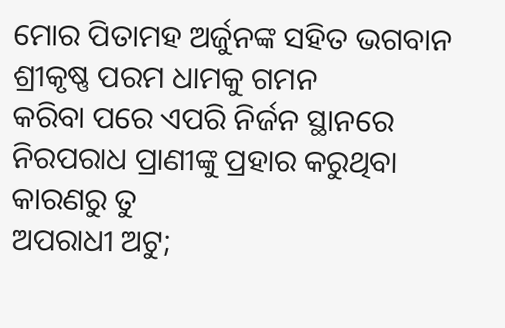ମୋର ପିତାମହ ଅର୍ଜୁନଙ୍କ ସହିତ ଭଗବାନ ଶ୍ରୀକୃଷ୍ଣ ପରମ ଧାମକୁ ଗମନ
କରିବା ପରେ ଏପରି ନିର୍ଜନ ସ୍ଥାନରେ ନିରପରାଧ ପ୍ରାଣୀଙ୍କୁ ପ୍ରହାର କରୁଥିବା କାରଣରୁ ତୁ
ଅପରାଧୀ ଅଟୁ;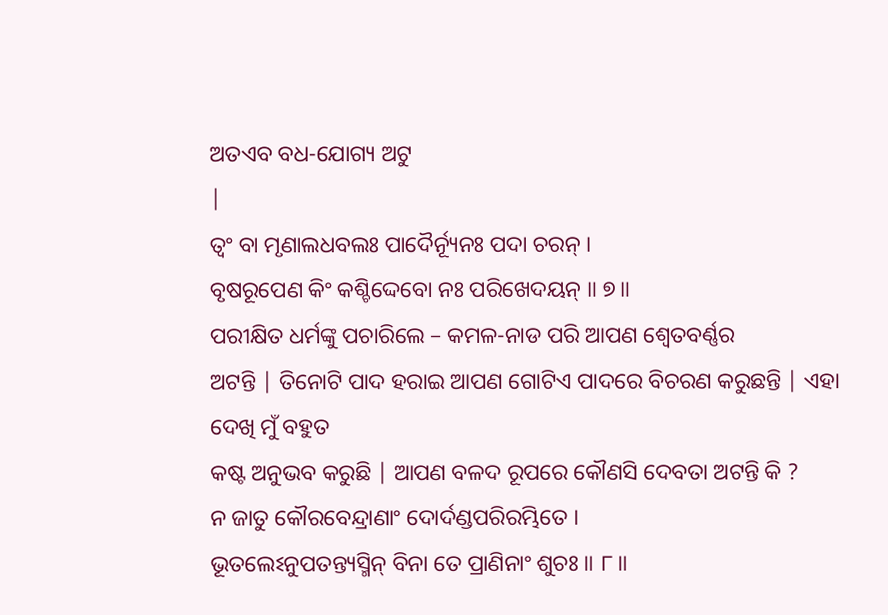ଅତଏବ ବଧ-ଯୋଗ୍ୟ ଅଟୁ
|
ତ୍ୱଂ ବା ମୃଣାଲଧବଲଃ ପାଦୈର୍ନ୍ୟୂନଃ ପଦା ଚରନ୍ ।
ବୃଷରୂପେଣ କିଂ କଶ୍ଚିଦ୍ଦେବୋ ନଃ ପରିଖେଦୟନ୍ ॥ ୭॥
ପରୀକ୍ଷିତ ଧର୍ମଙ୍କୁ ପଚାରିଲେ – କମଳ-ନାଡ ପରି ଆପଣ ଶ୍ବେତବର୍ଣ୍ଣର
ଅଟନ୍ତି | ତିନୋଟି ପାଦ ହରାଇ ଆପଣ ଗୋଟିଏ ପାଦରେ ବିଚରଣ କରୁଛନ୍ତି | ଏହା ଦେଖି ମୁଁ ବହୁତ
କଷ୍ଟ ଅନୁଭବ କରୁଛି | ଆପଣ ବଳଦ ରୂପରେ କୌଣସି ଦେବତା ଅଟନ୍ତି କି ?
ନ ଜାତୁ କୌରବେନ୍ଦ୍ରାଣାଂ ଦୋର୍ଦଣ୍ଡପରିରମ୍ଭିତେ ।
ଭୂତଲେଽନୁପତନ୍ତ୍ୟସ୍ମିନ୍ ବିନା ତେ ପ୍ରାଣିନାଂ ଶୁଚଃ ॥ ୮॥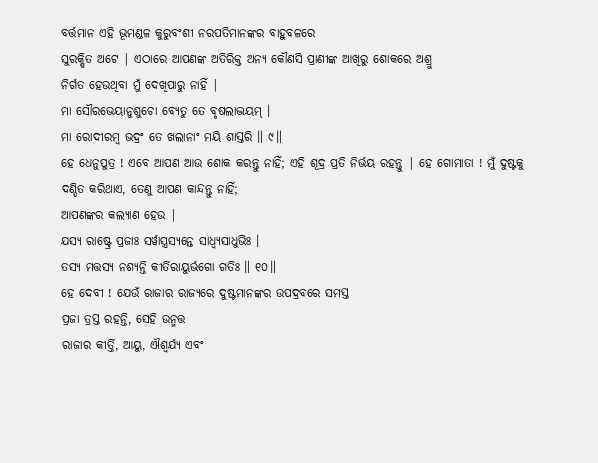ବର୍ତ୍ତମାନ ଏହି ଭୂମଣ୍ଡଳ କୁରୁବଂଶୀ ନରପତିମାନଙ୍କର ବାହୁବଳରେ
ସୁରକ୍ଷିତ ଅଟେ | ଏଠାରେ ଆପଣଙ୍କ ଅତିରିକ୍ତ ଅନ୍ୟ କୌଣସି ପ୍ରାଣୀଙ୍କ ଆଖିରୁ ଶୋକରେ ଅଶ୍ରୁ
ନିର୍ଗତ ହେଉଥିବା ମୁଁ ଦେଖିପାରୁ ନାହିଁ |
ମା ସୌରଭେୟାନୁଶୁଚୋ ବ୍ୟେତୁ ତେ ବୃଷଲାଦ୍ଭୟମ୍ ।
ମା ରୋଦୀରମ୍ବ ଭଦ୍ରଂ ତେ ଖଲାନାଂ ମୟି ଶାସ୍ତରି ॥ ୯॥
ହେ ଧେନୁପୁତ୍ର ! ଏବେ ଆପଣ ଆଉ ଶୋକ କରନ୍ତୁ ନାହିଁ; ଏହି ଶୂଦ୍ର ପ୍ରତି ନିର୍ଭୟ ରହନ୍ତୁ | ହେ ଗୋମାତା ! ମୁଁ ଦୁଷ୍ଟକୁ
ଦଣ୍ଡିତ କରିଥାଏ, ତେଣୁ ଆପଣ କାନ୍ଦନ୍ତୁ ନାହିଁ;
ଆପଣଙ୍କର କଲ୍ୟାଣ ହେଉ |
ଯସ୍ୟ ରାଷ୍ଟ୍ରେ ପ୍ରଜାଃ ସର୍ୱାସ୍ତ୍ରସ୍ୟନ୍ତେ ସାଧ୍ୱ୍ୟସାଧୁଭିଃ ।
ତସ୍ୟ ମତ୍ତସ୍ୟ ନଶ୍ୟନ୍ତି କୀର୍ତିରାୟୁର୍ଭଗୋ ଗତିଃ ॥ ୧୦॥
ହେ ଦେବୀ ! ଯେଉଁ ରାଜାର ରାଜ୍ୟରେ ଦୁଷ୍ଟମାନଙ୍କର ଉପଦ୍ରବରେ ସମସ୍ତ
ପ୍ରଜା ତ୍ରସ୍ତ ରହନ୍ତି, ସେହି ଉନ୍ମତ୍ତ
ରାଜାର କୀର୍ତ୍ତି, ଆୟୁ, ଐଶ୍ବର୍ଯ୍ୟ ଏବଂ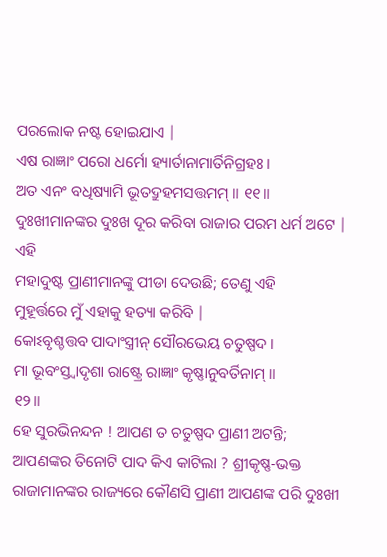ପରଲୋକ ନଷ୍ଟ ହୋଇଯାଏ |
ଏଷ ରାଜ୍ଞାଂ ପରୋ ଧର୍ମୋ ହ୍ୟାର୍ତାନାମାର୍ତିନିଗ୍ରହଃ ।
ଅତ ଏନଂ ବଧିଷ୍ୟାମି ଭୂତଦ୍ରୁହମସତ୍ତମମ୍ ॥ ୧୧॥
ଦୁଃଖୀମାନଙ୍କର ଦୁଃଖ ଦୂର କରିବା ରାଜାର ପରମ ଧର୍ମ ଅଟେ | ଏହି
ମହାଦୁଷ୍ଟ ପ୍ରାଣୀମାନଙ୍କୁ ପୀଡା ଦେଉଛି; ତେଣୁ ଏହି
ମୁହୂର୍ତ୍ତରେ ମୁଁ ଏହାକୁ ହତ୍ୟା କରିବି |
କୋଽବୃଶ୍ଚତ୍ତବ ପାଦାଂସ୍ତ୍ରୀନ୍ ସୌରଭେୟ ଚତୁଷ୍ପଦ ।
ମା ଭୂବଂସ୍ତ୍ୱାଦୃଶା ରାଷ୍ଟ୍ରେ ରାଜ୍ଞାଂ କୃଷ୍ଣାନୁବର୍ତିନାମ୍ ॥
୧୨॥
ହେ ସୁରଭିନନ୍ଦନ ! ଆପଣ ତ ଚତୁଷ୍ପଦ ପ୍ରାଣୀ ଅଟନ୍ତି; ଆପଣଙ୍କର ତିନୋଟି ପାଦ କିଏ କାଟିଲା ? ଶ୍ରୀକୃଷ୍ଣ-ଭକ୍ତ
ରାଜାମାନଙ୍କର ରାଜ୍ୟରେ କୌଣସି ପ୍ରାଣୀ ଆପଣଙ୍କ ପରି ଦୁଃଖୀ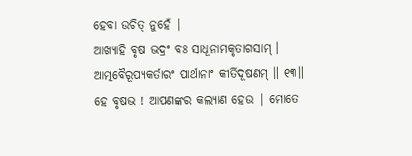ହେବା ଉଚିତ୍ ନୁହେଁ |
ଆଖ୍ୟାହି ବୃଷ ଭଦ୍ରଂ ବଃ ସାଧୂନାମକୃତାଗସାମ୍ ।
ଆତ୍ମବୈରୂପ୍ୟକର୍ତାରଂ ପାର୍ଥାନାଂ କୀର୍ତିଦୂଷଣମ୍ ॥ ୧୩॥
ହେ ବୃଷଭ ! ଆପଣଙ୍କର କଲ୍ୟାଣ ହେଉ | ମୋତେ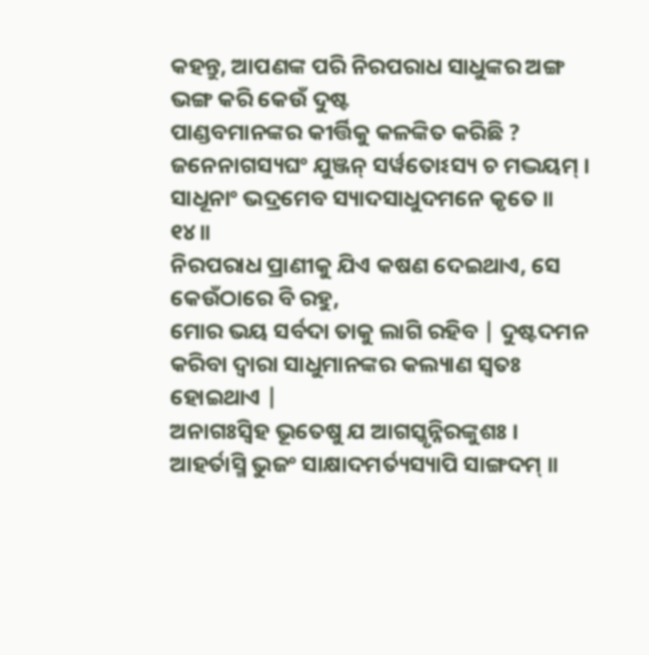କହନ୍ତୁ, ଆପଣଙ୍କ ପରି ନିରପରାଧ ସାଧୁଙ୍କର ଅଙ୍ଗ ଭଙ୍ଗ କରି କେଉଁ ଦୁଷ୍ଟ
ପାଣ୍ଡବମାନଙ୍କର କୀର୍ତ୍ତିକୁ କଳଙ୍କିତ କରିଛି ?
ଜନେନାଗସ୍ୟଘଂ ଯୁଞ୍ଜନ୍ ସର୍ୱତୋଽସ୍ୟ ଚ ମଦ୍ଭୟମ୍ ।
ସାଧୂନାଂ ଭଦ୍ରମେବ ସ୍ୟାଦସାଧୁଦମନେ କୃତେ ॥ ୧୪॥
ନିରପରାଧ ପ୍ରାଣୀକୁ ଯିଏ କଷଣ ଦେଇଥାଏ, ସେ କେଉଁଠାରେ ବି ରହୁ,
ମୋର ଭୟ ସର୍ବଦା ତାକୁ ଲାଗି ରହିବ | ଦୁଷ୍ଟଦମନ କରିବା ଦ୍ବାରା ସାଧୁମାନଙ୍କର କଲ୍ୟାଣ ସ୍ବତଃ
ହୋଇଥାଏ |
ଅନାଗଃସ୍ୱିହ ଭୂତେଷୁ ଯ ଆଗସ୍କୃନ୍ନିରଙ୍କୁଶଃ ।
ଆହର୍ତାସ୍ମି ଭୁଜଂ ସାକ୍ଷାଦମର୍ତ୍ୟସ୍ୟାପି ସାଙ୍ଗଦମ୍ ॥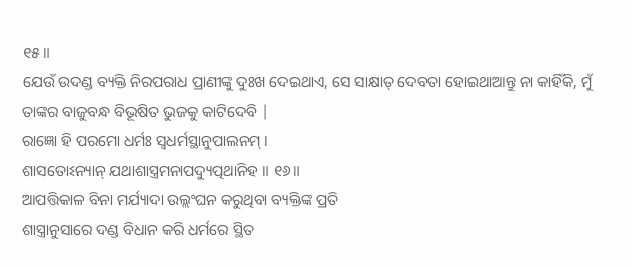୧୫॥
ଯେଉଁ ଉଦଣ୍ଡ ବ୍ୟକ୍ତି ନିରପରାଧ ପ୍ରାଣୀଙ୍କୁ ଦୁଃଖ ଦେଇଥାଏ, ସେ ସାକ୍ଷାତ୍ ଦେବତା ହୋଇଥାଆନ୍ତୁ ନା କାହିଁକି, ମୁଁ ତାଙ୍କର ବାଜୁବନ୍ଧ ବିଭୂଷିତ ଭୁଜକୁ କାଟିଦେବି |
ରାଜ୍ଞୋ ହି ପରମୋ ଧର୍ମଃ ସ୍ୱଧର୍ମସ୍ଥାନୁପାଲନମ୍ ।
ଶାସତୋଽନ୍ୟାନ୍ ଯଥାଶାସ୍ତ୍ରମନାପଦ୍ୟୁତ୍ପଥାନିହ ॥ ୧୬॥
ଆପତ୍ତିକାଳ ବିନା ମର୍ଯ୍ୟାଦା ଉଲ୍ଲଂଘନ କରୁଥିବା ବ୍ୟକ୍ତିଙ୍କ ପ୍ରତି
ଶାସ୍ତ୍ରାନୁସାରେ ଦଣ୍ଡ ବିଧାନ କରି ଧର୍ମରେ ସ୍ଥିତ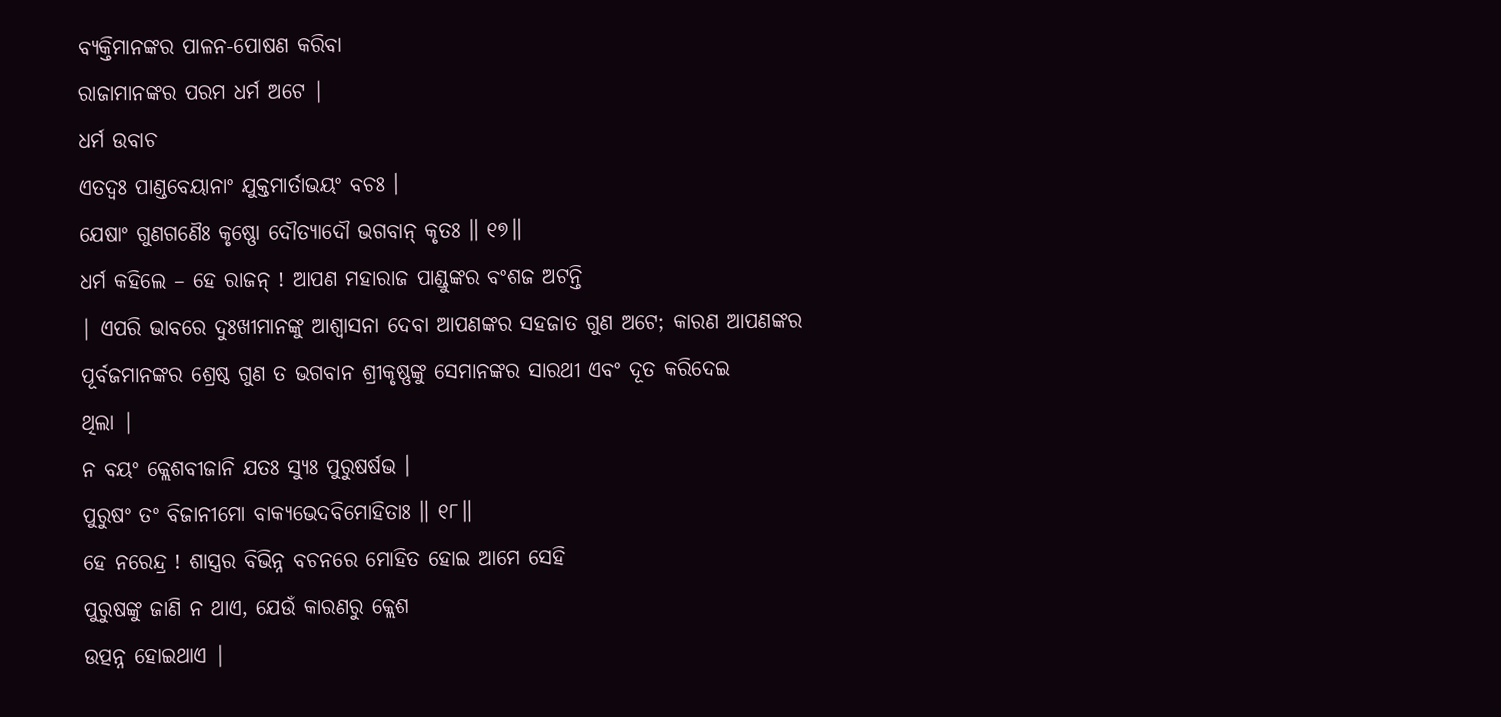ବ୍ୟକ୍ତିମାନଙ୍କର ପାଳନ-ପୋଷଣ କରିବା
ରାଜାମାନଙ୍କର ପରମ ଧର୍ମ ଅଟେ |
ଧର୍ମ ଉବାଚ
ଏତଦ୍ୱଃ ପାଣ୍ଡବେୟାନାଂ ଯୁକ୍ତମାର୍ତାଭୟଂ ବଚଃ ।
ଯେଷାଂ ଗୁଣଗଣୈଃ କୃଷ୍ଣୋ ଦୌତ୍ୟାଦୌ ଭଗବାନ୍ କୃତଃ ॥ ୧୭॥
ଧର୍ମ କହିଲେ – ହେ ରାଜନ୍ ! ଆପଣ ମହାରାଜ ପାଣ୍ଡୁଙ୍କର ବଂଶଜ ଅଟନ୍ତି
| ଏପରି ଭାବରେ ଦୁଃଖୀମାନଙ୍କୁ ଆଶ୍ବାସନା ଦେବା ଆପଣଙ୍କର ସହଜାତ ଗୁଣ ଅଟେ; କାରଣ ଆପଣଙ୍କର
ପୂର୍ବଜମାନଙ୍କର ଶ୍ରେଷ୍ଠ ଗୁଣ ତ ଭଗବାନ ଶ୍ରୀକୃଷ୍ଣଙ୍କୁ ସେମାନଙ୍କର ସାରଥୀ ଏବଂ ଦୂତ କରିଦେଇ
ଥିଲା |
ନ ବୟଂ କ୍ଲେଶବୀଜାନି ଯତଃ ସ୍ୟୁଃ ପୁରୁଷର୍ଷଭ ।
ପୁରୁଷଂ ତଂ ବିଜାନୀମୋ ବାକ୍ୟଭେଦବିମୋହିତାଃ ॥ ୧୮॥
ହେ ନରେନ୍ଦ୍ର ! ଶାସ୍ତ୍ରର ବିଭିନ୍ନ ବଚନରେ ମୋହିତ ହୋଇ ଆମେ ସେହି
ପୁରୁଷଙ୍କୁ ଜାଣି ନ ଥାଏ, ଯେଉଁ କାରଣରୁ କ୍ଲେଶ
ଉତ୍ପନ୍ନ ହୋଇଥାଏ |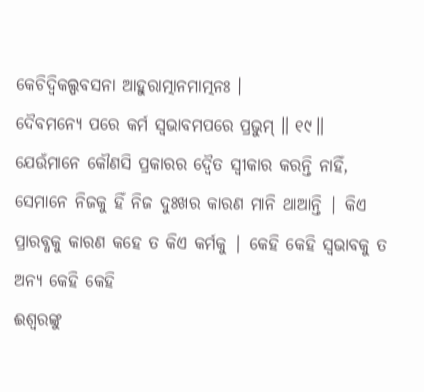କେଚିଦ୍ୱିକଲ୍ପବସନା ଆହୁରାତ୍ମାନମାତ୍ମନଃ ।
ଦୈବମନ୍ୟେ ପରେ କର୍ମ ସ୍ୱଭାବମପରେ ପ୍ରଭୁମ୍ ॥ ୧୯॥
ଯେଉଁମାନେ କୌଣସି ପ୍ରକାରର ଦ୍ବୈତ ସ୍ବୀକାର କରନ୍ତି ନାହିଁ, ସେମାନେ ନିଜକୁ ହିଁ ନିଜ ଦୁଃଖର କାରଣ ମାନି ଥାଆନ୍ତି | କିଏ
ପ୍ରାରବ୍ଧକୁ କାରଣ କହେ ତ କିଏ କର୍ମକୁ | କେହି କେହି ସ୍ବଭାବକୁ ତ ଅନ୍ୟ କେହି କେହି
ଈଶ୍ବରଙ୍କୁ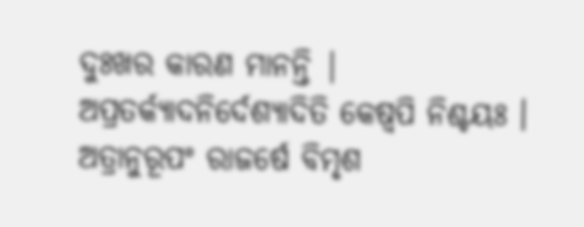ଦୁଃଖର କାରଣ ମାନନ୍ତି |
ଅପ୍ରତର୍କ୍ୟାଦନିର୍ଦେଶ୍ୟାଦିତି କେଷ୍ୱପି ନିଶ୍ଚୟଃ ।
ଅତ୍ରାନୁରୂପଂ ରାଜର୍ଷେ ବିମୃଶ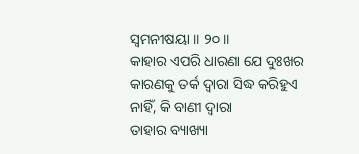ସ୍ୱମନୀଷୟା ॥ ୨୦॥
କାହାର ଏପରି ଧାରଣା ଯେ ଦୁଃଖର କାରଣକୁ ତର୍କ ଦ୍ବାରା ସିଦ୍ଧ କରିହୁଏ
ନାହିଁ, କି ବାଣୀ ଦ୍ବାରା
ତାହାର ବ୍ୟାଖ୍ୟା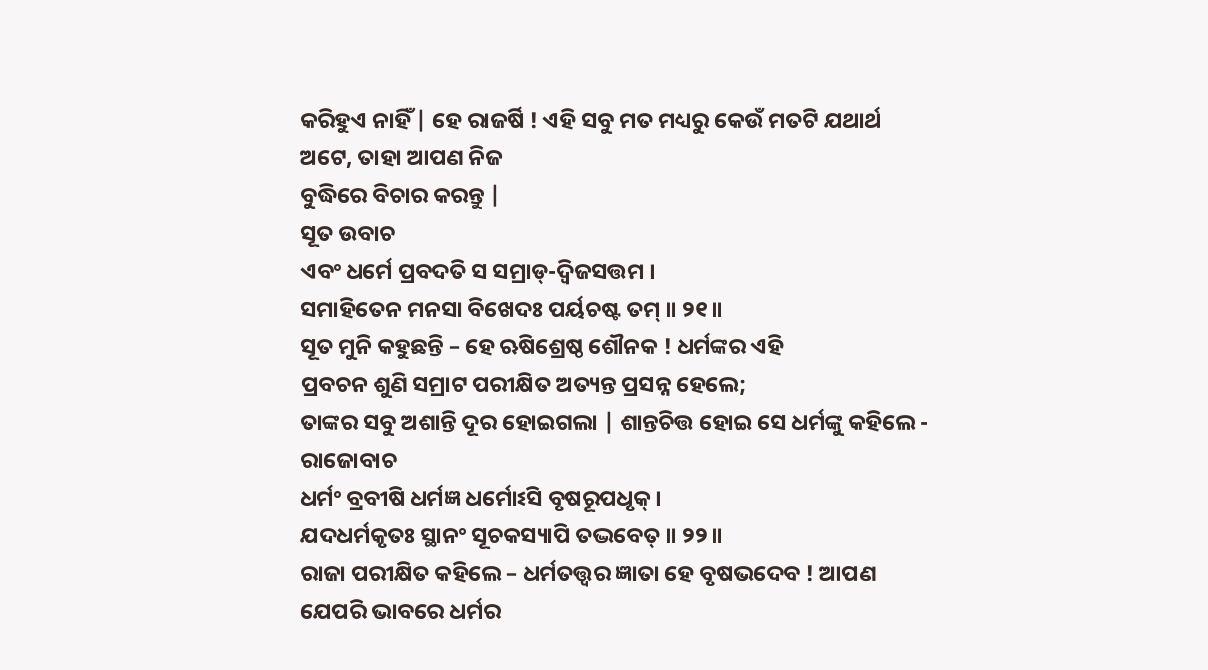କରିହୁଏ ନାହିଁ | ହେ ରାଜର୍ଷି ! ଏହି ସବୁ ମତ ମଧ୍ୟରୁ କେଉଁ ମତଟି ଯଥାର୍ଥ
ଅଟେ, ତାହା ଆପଣ ନିଜ
ବୁଦ୍ଧିରେ ବିଚାର କରନ୍ତୁ |
ସୂତ ଉବାଚ
ଏବଂ ଧର୍ମେ ପ୍ରବଦତି ସ ସମ୍ରାଡ୍-ଦ୍ୱିଜସତ୍ତମ ।
ସମାହିତେନ ମନସା ବିଖେଦଃ ପର୍ୟଚଷ୍ଟ ତମ୍ ॥ ୨୧॥
ସୂତ ମୁନି କହୁଛନ୍ତି – ହେ ଋଷିଶ୍ରେଷ୍ଠ ଶୌନକ ! ଧର୍ମଙ୍କର ଏହି
ପ୍ରବଚନ ଶୁଣି ସମ୍ରାଟ ପରୀକ୍ଷିତ ଅତ୍ୟନ୍ତ ପ୍ରସନ୍ନ ହେଲେ;
ତାଙ୍କର ସବୁ ଅଶାନ୍ତି ଦୂର ହୋଇଗଲା | ଶାନ୍ତଚିତ୍ତ ହୋଇ ସେ ଧର୍ମଙ୍କୁ କହିଲେ -
ରାଜୋବାଚ
ଧର୍ମଂ ବ୍ରବୀଷି ଧର୍ମଜ୍ଞ ଧର୍ମୋଽସି ବୃଷରୂପଧୃକ୍ ।
ଯଦଧର୍ମକୃତଃ ସ୍ଥାନଂ ସୂଚକସ୍ୟାପି ତଦ୍ଭବେତ୍ ॥ ୨୨॥
ରାଜା ପରୀକ୍ଷିତ କହିଲେ – ଧର୍ମତତ୍ତ୍ବର ଜ୍ଞାତା ହେ ବୃଷଭଦେବ ! ଆପଣ
ଯେପରି ଭାବରେ ଧର୍ମର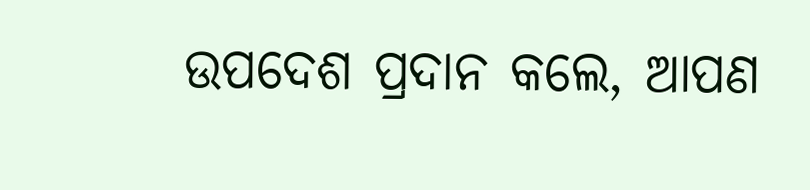ଉପଦେଶ ପ୍ରଦାନ କଲେ, ଆପଣ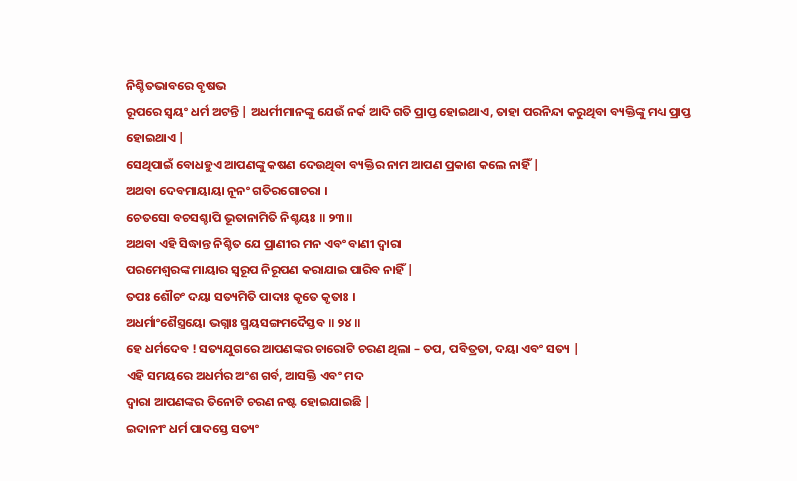ନିଶ୍ଚିତଭାବରେ ବୃଷଭ
ରୂପରେ ସ୍ବୟଂ ଧର୍ମ ଅଟନ୍ତି | ଅଧର୍ମୀମାନଙ୍କୁ ଯେଉଁ ନର୍କ ଆଦି ଗତି ପ୍ରାପ୍ତ ହୋଇଥାଏ, ତାହା ପରନିନ୍ଦା କରୁଥିବା ବ୍ୟକ୍ତିଙ୍କୁ ମଧ୍ୟ ପ୍ରାପ୍ତ ହୋଇଥାଏ |
ସେଥିପାଇଁ ବୋଧହୁଏ ଆପଣଙ୍କୁ କଷଣ ଦେଉଥିବା ବ୍ୟକ୍ତିର ନାମ ଆପଣ ପ୍ରକାଶ କଲେ ନାହିଁ |
ଅଥବା ଦେବମାୟାୟା ନୂନଂ ଗତିରଗୋଚରା ।
ଚେତସୋ ବଚସଶ୍ଚାପି ଭୂତାନାମିତି ନିଶ୍ଚୟଃ ॥ ୨୩॥
ଅଥବା ଏହି ସିଦ୍ଧାନ୍ତ ନିଶ୍ଚିତ ଯେ ପ୍ରାଣୀର ମନ ଏବଂ ବାଣୀ ଦ୍ବାରା
ପରମେଶ୍ବରଙ୍କ ମାୟାର ସ୍ବରୂପ ନିରୂପଣ କରାଯାଇ ପାରିବ ନାହିଁ |
ତପଃ ଶୌଚଂ ଦୟା ସତ୍ୟମିତି ପାଦାଃ କୃତେ କୃତାଃ ।
ଅଧର୍ମାଂଶୈସ୍ତ୍ରୟୋ ଭଗ୍ନାଃ ସ୍ମୟସଙ୍ଗମଦୈସ୍ତବ ॥ ୨୪॥
ହେ ଧର୍ମଦେବ ! ସତ୍ୟଯୁଗରେ ଆପଣଙ୍କର ଚାରୋଟି ଚରଣ ଥିଲା – ତପ, ପବିତ୍ରତା, ଦୟା ଏବଂ ସତ୍ୟ |
ଏହି ସମୟରେ ଅଧର୍ମର ଅଂଶ ଗର୍ବ, ଆସକ୍ତି ଏବଂ ମଦ
ଦ୍ବାରା ଆପଣଙ୍କର ତିନୋଟି ଚରଣ ନଷ୍ଟ ହୋଇଯାଇଛି |
ଇଦାନୀଂ ଧର୍ମ ପାଦସ୍ତେ ସତ୍ୟଂ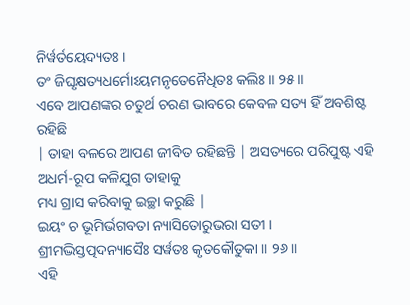ନିର୍ୱର୍ତୟେଦ୍ୟତଃ ।
ତଂ ଜିଘୃକ୍ଷତ୍ୟଧର୍ମୋଽୟମନୃତେନୈଧିତଃ କଲିଃ ॥ ୨୫॥
ଏବେ ଆପଣଙ୍କର ଚତୁର୍ଥ ଚରଣ ଭାବରେ କେବଳ ସତ୍ୟ ହିଁ ଅବଶିଷ୍ଟ ରହିଛି
| ତାହା ବଳରେ ଆପଣ ଜୀବିତ ରହିଛନ୍ତି | ଅସତ୍ୟରେ ପରିପୁଷ୍ଟ ଏହି ଅଧର୍ମ-ରୂପ କଳିଯୁଗ ତାହାକୁ
ମଧ୍ୟ ଗ୍ରାସ କରିବାକୁ ଇଚ୍ଛା କରୁଛି |
ଇୟଂ ଚ ଭୂମିର୍ଭଗବତା ନ୍ୟାସିତୋରୁଭରା ସତୀ ।
ଶ୍ରୀମଦ୍ଭିସ୍ତତ୍ପଦନ୍ୟାସୈଃ ସର୍ୱତଃ କୃତକୌତୁକା ॥ ୨୬॥
ଏହି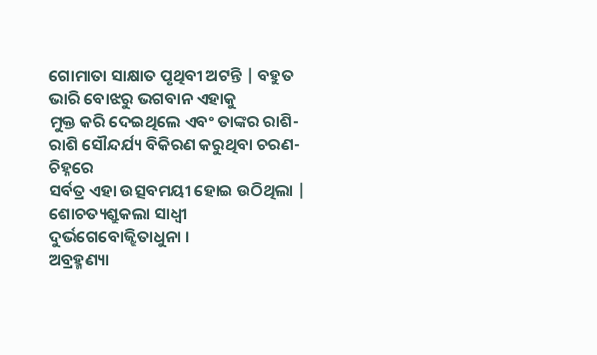ଗୋମାତା ସାକ୍ଷାତ ପୃଥିବୀ ଅଟନ୍ତି | ବହୁତ ଭାରି ବୋଝରୁ ଭଗବାନ ଏହାକୁ
ମୁକ୍ତ କରି ଦେଇଥିଲେ ଏବଂ ତାଙ୍କର ରାଶି-ରାଶି ସୌନ୍ଦର୍ଯ୍ୟ ବିକିରଣ କରୁଥିବା ଚରଣ-ଚିହ୍ନରେ
ସର୍ବତ୍ର ଏହା ଉତ୍ସବମୟୀ ହୋଇ ଉଠିଥିଲା |
ଶୋଚତ୍ୟଶ୍ରୁକଲା ସାଧ୍ୱୀ ଦୁର୍ଭଗେବୋଜ୍ଝିତାଧୁନା ।
ଅବ୍ରହ୍ମଣ୍ୟା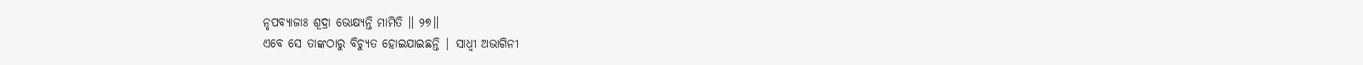ନୃପବ୍ୟାଜାଃ ଶୂଦ୍ରା ଭୋକ୍ଷ୍ୟନ୍ତି ମାମିତି ॥ ୨୭॥
ଏବେ ସେ ତାଙ୍କଠାରୁ ବିଚ୍ୟୁତ ହୋଇଯାଇଛନ୍ତି | ସାଧ୍ବୀ ଅଭାଗିନୀ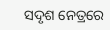ସଦୃଶ ନେତ୍ରରେ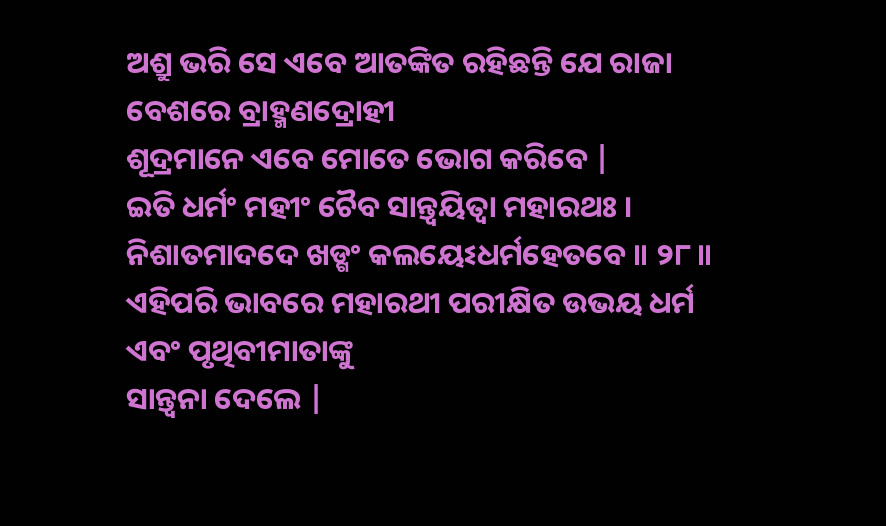ଅଶ୍ରୁ ଭରି ସେ ଏବେ ଆତଙ୍କିତ ରହିଛନ୍ତି ଯେ ରାଜା ବେଶରେ ବ୍ରାହ୍ମଣଦ୍ରୋହୀ
ଶୂଦ୍ରମାନେ ଏବେ ମୋତେ ଭୋଗ କରିବେ |
ଇତି ଧର୍ମଂ ମହୀଂ ଚୈବ ସାନ୍ତ୍ୱୟିତ୍ୱା ମହାରଥଃ ।
ନିଶାତମାଦଦେ ଖଡ୍ଗଂ କଲୟେଽଧର୍ମହେତବେ ॥ ୨୮॥
ଏହିପରି ଭାବରେ ମହାରଥୀ ପରୀକ୍ଷିତ ଉଭୟ ଧର୍ମ ଏବଂ ପୃଥିବୀମାତାଙ୍କୁ
ସାନ୍ତ୍ବନା ଦେଲେ |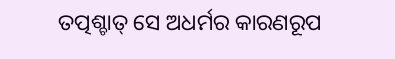ତତ୍ପଶ୍ଚାତ୍ ସେ ଅଧର୍ମର କାରଣରୂପ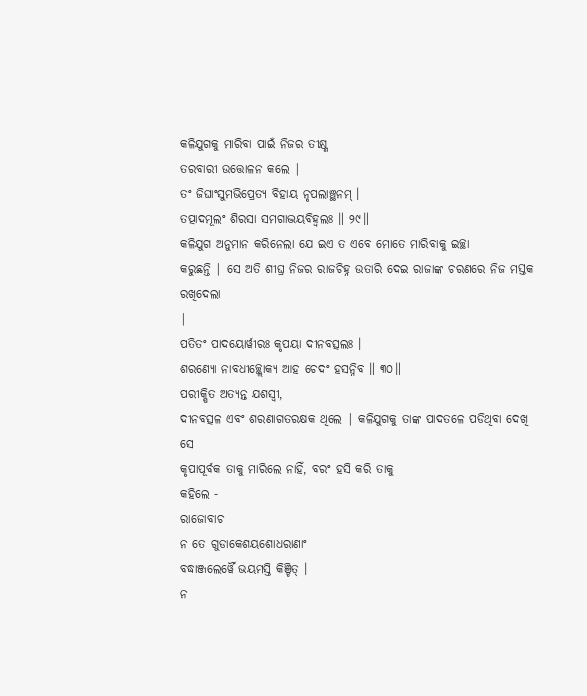କଳିଯୁଗକୁ ମାରିବା ପାଇଁ ନିଜର ତୀକ୍ଷ୍ଣ
ତରବାରୀ ଉତ୍ତୋଳନ କଲେ |
ତଂ ଜିଘାଂସୁମଭିପ୍ରେତ୍ୟ ବିହାୟ ନୃପଲାଞ୍ଛନମ୍ ।
ତତ୍ପାଦମୂଲଂ ଶିରସା ସମଗାଦ୍ଭୟବିହ୍ୱଲଃ ॥ ୨୯॥
କଳିଯୁଗ ଅନୁମାନ କରିନେଲା ଯେ ଇଏ ତ ଏବେ ମୋତେ ମାରିବାକୁ ଇଚ୍ଛା
କରୁଛନ୍ତି | ସେ ଅତି ଶୀଘ୍ର ନିଜର ରାଜଚିହ୍ନ ଉତାରି ଦେଇ ରାଜାଙ୍କ ଚରଣରେ ନିଜ ମସ୍ତକ ରଖିଦେଲା
|
ପତିତଂ ପାଦୟୋର୍ୱୀରଃ କୃପୟା ଦୀନବତ୍ସଲଃ ।
ଶରଣ୍ୟୋ ନାବଧୀଚ୍ଛ୍ଲୋକ୍ୟ ଆହ ଚେଦଂ ହସନ୍ନିବ ॥ ୩୦॥
ପରୀକ୍ଷିତ ଅତ୍ୟନ୍ତ ଯଶସ୍ବୀ,
ଦୀନବତ୍ସଳ ଏବଂ ଶରଣାଗତରକ୍ଷକ ଥିଲେ | କଳିଯୁଗକୁ ତାଙ୍କ ପାଦତଳେ ପଡିଥିବା ଦେଖି ସେ
କୃପାପୂର୍ବକ ତାକୁ ମାରିଲେ ନାହିଁ, ବରଂ ହସି କରି ତାକୁ
କହିଲେ -
ରାଜୋବାଚ
ନ ତେ ଗୁଡାକେଶୟଶୋଧରାଣାଂ
ବଦ୍ଧାଞ୍ଜଲେର୍ୱୈ ଭୟମସ୍ତି କିଞ୍ଚିତ୍ ।
ନ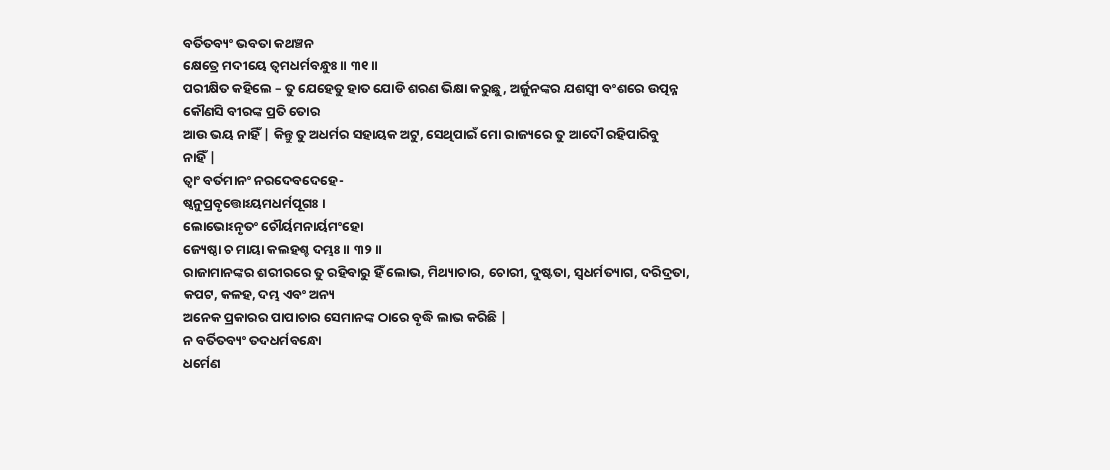ବର୍ତିତବ୍ୟଂ ଭବତା କଥଞ୍ଚନ
କ୍ଷେତ୍ରେ ମଦୀୟେ ତ୍ୱମଧର୍ମବନ୍ଧୁଃ ॥ ୩୧॥
ପରୀକ୍ଷିତ କହିଲେ – ତୁ ଯେହେତୁ ହାତ ଯୋଡି ଶରଣ ଭିକ୍ଷା କରୁଛୁ, ଅର୍ଜୁନଙ୍କର ଯଶସ୍ବୀ ବଂଶରେ ଉତ୍ପନ୍ନ କୌଣସି ବୀରଙ୍କ ପ୍ରତି ତୋର
ଆଉ ଭୟ ନାହିଁ | କିନ୍ତୁ ତୁ ଅଧର୍ମର ସହାୟକ ଅଟୁ, ସେଥିପାଇଁ ମୋ ରାଜ୍ୟରେ ତୁ ଆଦୌ ରହିପାରିବୁ
ନାହିଁ |
ତ୍ୱାଂ ବର୍ତମାନଂ ନରଦେବଦେହେ-
ଷ୍ୱନୁପ୍ରବୃତ୍ତୋଽୟମଧର୍ମପୂଗଃ ।
ଲୋଭୋଽନୃତଂ ଚୌର୍ୟମନାର୍ୟମଂହୋ
ଜ୍ୟେଷ୍ଠା ଚ ମାୟା କଲହଶ୍ଚ ଦମ୍ଭଃ ॥ ୩୨॥
ରାଜାମାନଙ୍କର ଶରୀରରେ ତୁ ରହିବାରୁ ହିଁ ଲୋଭ, ମିଥ୍ୟାଚାର, ଚୋରୀ, ଦୁଷ୍ଟତା, ସ୍ବଧର୍ମତ୍ୟାଗ, ଦରିଦ୍ରତା, କପଟ, କଳହ, ଦମ୍ଭ ଏବଂ ଅନ୍ୟ
ଅନେକ ପ୍ରକାରର ପାପାଚାର ସେମାନଙ୍କ ଠାରେ ବୃଦ୍ଧି ଲାଭ କରିଛି |
ନ ବର୍ତିତବ୍ୟଂ ତଦଧର୍ମବନ୍ଧୋ
ଧର୍ମେଣ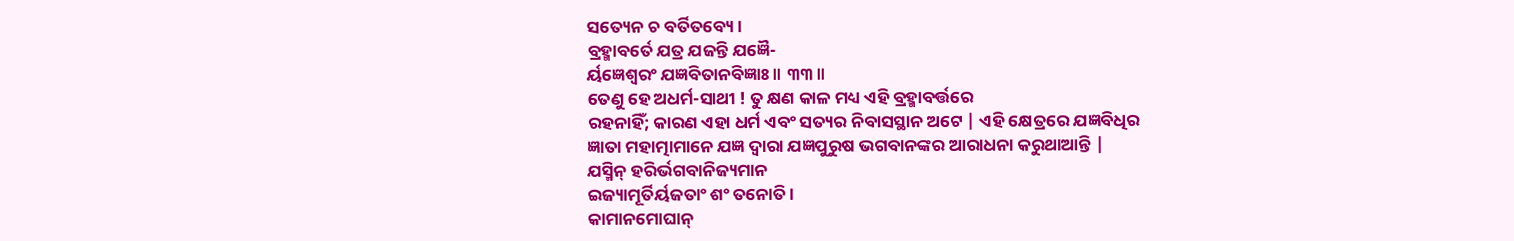ସତ୍ୟେନ ଚ ବର୍ତିତବ୍ୟେ ।
ବ୍ରହ୍ମାବର୍ତେ ଯତ୍ର ଯଜନ୍ତି ଯଜ୍ଞୈ-
ର୍ୟଜ୍ଞେଶ୍ୱରଂ ଯଜ୍ଞବିତାନବିଜ୍ଞାଃ ॥ ୩୩॥
ତେଣୁ ହେ ଅଧର୍ମ-ସାଥୀ ! ତୁ କ୍ଷଣ କାଳ ମଧ୍ୟ ଏହି ବ୍ରହ୍ମାବର୍ତ୍ତରେ
ରହନାହିଁ; କାରଣ ଏହା ଧର୍ମ ଏବଂ ସତ୍ୟର ନିବାସସ୍ଥାନ ଅଟେ | ଏହି କ୍ଷେତ୍ରରେ ଯଜ୍ଞବିଧିର
ଜ୍ଞାତା ମହାତ୍ମାମାନେ ଯଜ୍ଞ ଦ୍ବାରା ଯଜ୍ଞପୁରୁଷ ଭଗବାନଙ୍କର ଆରାଧନା କରୁଥାଆନ୍ତି |
ଯସ୍ମିନ୍ ହରିର୍ଭଗବାନିଜ୍ୟମାନ
ଇଜ୍ୟାମୂର୍ତିର୍ୟଜତାଂ ଶଂ ତନୋତି ।
କାମାନମୋଘାନ୍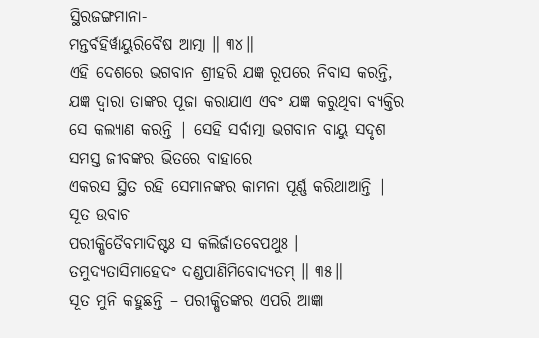ସ୍ଥିରଜଙ୍ଗମାନା-
ମନ୍ତର୍ବହିର୍ୱାୟୁରିବୈଷ ଆତ୍ମା ॥ ୩୪॥
ଏହି ଦେଶରେ ଭଗବାନ ଶ୍ରୀହରି ଯଜ୍ଞ ରୂପରେ ନିବାସ କରନ୍ତି, ଯଜ୍ଞ ଦ୍ବାରା ତାଙ୍କର ପୂଜା କରାଯାଏ ଏବଂ ଯଜ୍ଞ କରୁଥିବା ବ୍ୟକ୍ତିର
ସେ କଲ୍ୟାଣ କରନ୍ତି | ସେହି ସର୍ବାତ୍ମା ଭଗବାନ ବାୟୁ ସଦୃଶ ସମସ୍ତ ଜୀବଙ୍କର ଭିତରେ ବାହାରେ
ଏକରସ ସ୍ଥିତ ରହି ସେମାନଙ୍କର କାମନା ପୂର୍ଣ୍ଣ କରିଥାଆନ୍ତି |
ସୂତ ଉବାଚ
ପରୀକ୍ଷିତୈବମାଦିଷ୍ଟଃ ସ କଲିର୍ଜାତବେପଥୁଃ ।
ତମୁଦ୍ୟତାସିମାହେଦଂ ଦଣ୍ଡପାଣିମିବୋଦ୍ୟତମ୍ ॥ ୩୫॥
ସୂତ ମୁନି କହୁଛନ୍ତି – ପରୀକ୍ଷିତଙ୍କର ଏପରି ଆଜ୍ଞା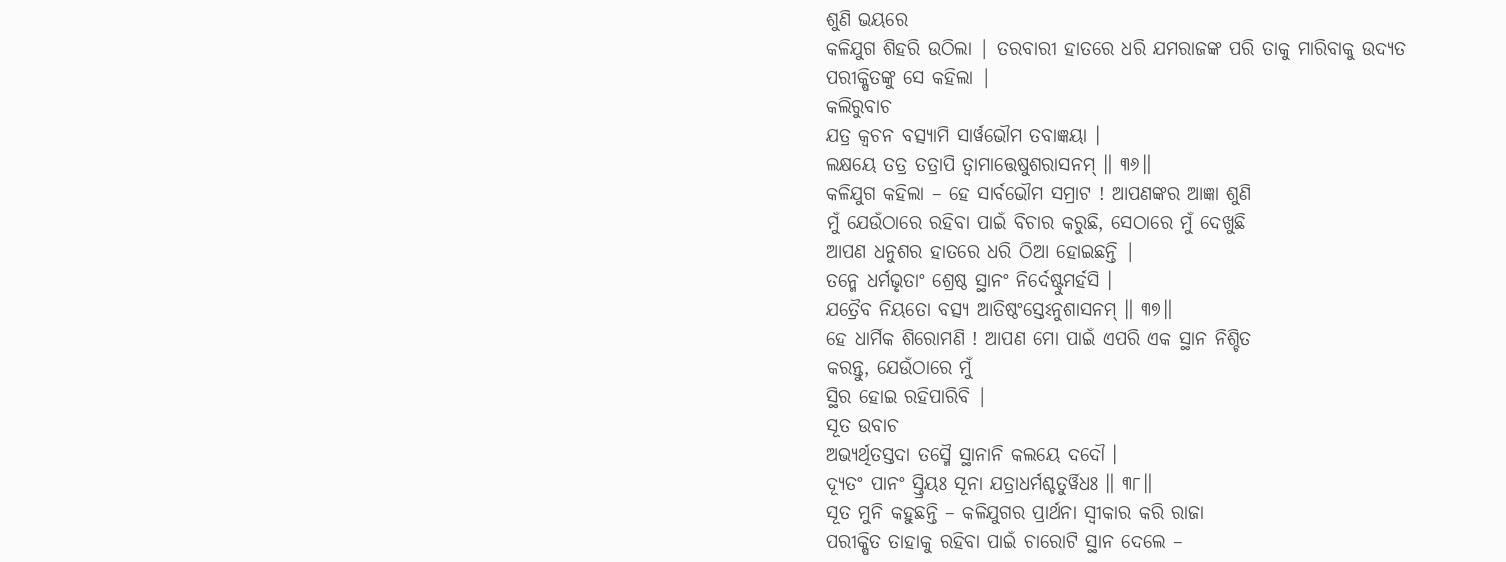ଶୁଣି ଭୟରେ
କଳିଯୁଗ ଶିହରି ଉଠିଲା | ତରବାରୀ ହାତରେ ଧରି ଯମରାଜଙ୍କ ପରି ତାକୁ ମାରିବାକୁ ଉଦ୍ୟତ
ପରୀକ୍ଷିତଙ୍କୁ ସେ କହିଲା |
କଲିରୁବାଚ
ଯତ୍ର କ୍ୱଚନ ବତ୍ସ୍ୟାମି ସାର୍ୱଭୌମ ତବାଜ୍ଞୟା ।
ଲକ୍ଷୟେ ତତ୍ର ତତ୍ରାପି ତ୍ୱାମାତ୍ତେଷୁଶରାସନମ୍ ॥ ୩୬॥
କଳିଯୁଗ କହିଲା – ହେ ସାର୍ବଭୌମ ସମ୍ରାଟ ! ଆପଣଙ୍କର ଆଜ୍ଞା ଶୁଣି
ମୁଁ ଯେଉଁଠାରେ ରହିବା ପାଇଁ ବିଚାର କରୁଛି, ସେଠାରେ ମୁଁ ଦେଖୁଛି
ଆପଣ ଧନୁଶର ହାତରେ ଧରି ଠିଆ ହୋଇଛନ୍ତି |
ତନ୍ମେ ଧର୍ମଭୃତାଂ ଶ୍ରେଷ୍ଠ ସ୍ଥାନଂ ନିର୍ଦେଷ୍ଟୁମର୍ହସି ।
ଯତ୍ରୈବ ନିୟତୋ ବତ୍ସ୍ୟ ଆତିଷ୍ଠଂସ୍ତେଽନୁଶାସନମ୍ ॥ ୩୭॥
ହେ ଧାର୍ମିକ ଶିରୋମଣି ! ଆପଣ ମୋ ପାଇଁ ଏପରି ଏକ ସ୍ଥାନ ନିଶ୍ଚିତ
କରନ୍ତୁ, ଯେଉଁଠାରେ ମୁଁ
ସ୍ଥିର ହୋଇ ରହିପାରିବି |
ସୂତ ଉବାଚ
ଅଭ୍ୟର୍ଥିତସ୍ତଦା ତସ୍ମୈ ସ୍ଥାନାନି କଲୟେ ଦଦୌ ।
ଦ୍ୟୂତଂ ପାନଂ ସ୍ତ୍ରିୟଃ ସୂନା ଯତ୍ରାଧର୍ମଶ୍ଚତୁର୍ୱିଧଃ ॥ ୩୮॥
ସୂତ ମୁନି କହୁଛନ୍ତି – କଳିଯୁଗର ପ୍ରାର୍ଥନା ସ୍ବୀକାର କରି ରାଜା
ପରୀକ୍ଷିତ ତାହାକୁ ରହିବା ପାଇଁ ଚାରୋଟି ସ୍ଥାନ ଦେଲେ –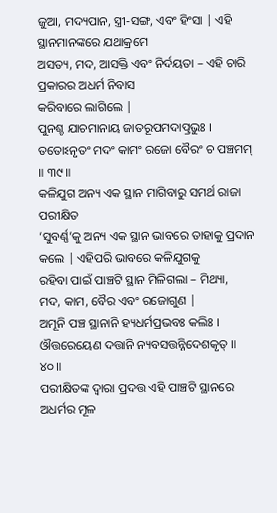ଜୁଆ, ମଦ୍ୟପାନ, ସ୍ତ୍ରୀ-ସଙ୍ଗ, ଏବଂ ହିଂସା | ଏହି ସ୍ଥାନମାନଙ୍କରେ ଯଥାକ୍ରମେ
ଅସତ୍ୟ, ମଦ, ଆସକ୍ତି ଏବଂ ନିର୍ଦୟତା – ଏହି ଚାରି ପ୍ରକାରର ଅଧର୍ମ ନିବାସ
କରିବାରେ ଲାଗିଲେ |
ପୁନଶ୍ଚ ଯାଚମାନାୟ ଜାତରୂପମଦାତ୍ପ୍ରଭୁଃ ।
ତତୋଽନୃତଂ ମଦଂ କାମଂ ରଜୋ ବୈରଂ ଚ ପଞ୍ଚମମ୍ ॥ ୩୯॥
କଳିଯୁଗ ଅନ୍ୟ ଏକ ସ୍ଥାନ ମାଗିବାରୁ ସମର୍ଥ ରାଜା ପରୀକ୍ଷିତ
‘ସୁବର୍ଣ୍ଣ’କୁ ଅନ୍ୟ ଏକ ସ୍ଥାନ ଭାବରେ ତାହାକୁ ପ୍ରଦାନ କଲେ | ଏହିପରି ଭାବରେ କଳିଯୁଗକୁ
ରହିବା ପାଇଁ ପାଞ୍ଚଟି ସ୍ଥାନ ମିଳିଗଲା – ମିଥ୍ୟା,
ମଦ, କାମ, ବୈର ଏବଂ ରଜୋଗୁଣ |
ଅମୂନି ପଞ୍ଚ ସ୍ଥାନାନି ହ୍ୟଧର୍ମପ୍ରଭବଃ କଲିଃ ।
ଔତ୍ତରେୟେଣ ଦତ୍ତାନି ନ୍ୟବସତ୍ତନ୍ନିଦେଶକୃତ୍ ॥ ୪୦॥
ପରୀକ୍ଷିତଙ୍କ ଦ୍ବାରା ପ୍ରଦତ୍ତ ଏହି ପାଞ୍ଚଟି ସ୍ଥାନରେ ଅଧର୍ମର ମୂଳ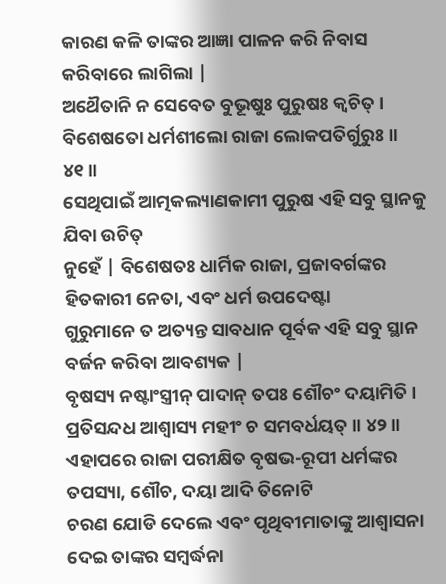କାରଣ କଳି ତାଙ୍କର ଆଜ୍ଞା ପାଳନ କରି ନିବାସ କରିବାରେ ଲାଗିଲା |
ଅଥୈତାନି ନ ସେବେତ ବୁଭୂଷୁଃ ପୁରୁଷଃ କ୍ୱଚିତ୍ ।
ବିଶେଷତୋ ଧର୍ମଶୀଲୋ ରାଜା ଲୋକପତିର୍ଗୁରୁଃ ॥ ୪୧॥
ସେଥିପାଇଁ ଆତ୍ମକଲ୍ୟାଣକାମୀ ପୁରୁଷ ଏହି ସବୁ ସ୍ଥାନକୁ ଯିବା ଉଚିତ୍
ନୁହେଁ | ବିଶେଷତଃ ଧାର୍ମିକ ରାଜା, ପ୍ରଜାବର୍ଗଙ୍କର
ହିତକାରୀ ନେତା, ଏବଂ ଧର୍ମ ଉପଦେଷ୍ଟା
ଗୁରୁମାନେ ତ ଅତ୍ୟନ୍ତ ସାବଧାନ ପୂର୍ବକ ଏହି ସବୁ ସ୍ଥାନ ବର୍ଜନ କରିବା ଆବଶ୍ୟକ |
ବୃଷସ୍ୟ ନଷ୍ଟାଂସ୍ତ୍ରୀନ୍ ପାଦାନ୍ ତପଃ ଶୌଚଂ ଦୟାମିତି ।
ପ୍ରତିସନ୍ଦଧ ଆଶ୍ୱାସ୍ୟ ମହୀଂ ଚ ସମବର୍ଧୟତ୍ ॥ ୪୨॥
ଏହାପରେ ରାଜା ପରୀକ୍ଷିତ ବୃଷଭ-ରୂପୀ ଧର୍ମଙ୍କର ତପସ୍ୟା, ଶୌଚ, ଦୟା ଆଦି ତିନୋଟି
ଚରଣ ଯୋଡି ଦେଲେ ଏବଂ ପୃଥିବୀମାତାଙ୍କୁ ଆଶ୍ବାସନା ଦେଇ ତାଙ୍କର ସମ୍ବର୍ଦ୍ଧନା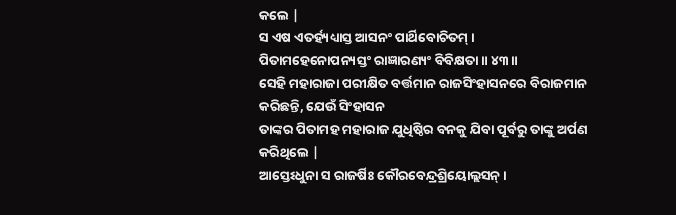କଲେ |
ସ ଏଷ ଏତର୍ହ୍ୟଧ୍ୟାସ୍ତ ଆସନଂ ପାର୍ଥିବୋଚିତମ୍ ।
ପିତାମହେନୋପନ୍ୟସ୍ତଂ ରାଜ୍ଞାରଣ୍ୟଂ ବିବିକ୍ଷତା ॥ ୪୩॥
ସେହି ମହାରାଜା ପରୀକ୍ଷିତ ବର୍ତ୍ତମାନ ରାଜସିଂହାସନରେ ବିରାଜମାନ
କରିଛନ୍ତି, ଯେଉଁ ସିଂହାସନ
ତାଙ୍କର ପିତାମହ ମହାରାଜ ଯୁଧିଷ୍ଠିର ବନକୁ ଯିବା ପୂର୍ବରୁ ତାଙ୍କୁ ଅର୍ପଣ କରିଥିଲେ |
ଆସ୍ତେଽଧୁନା ସ ରାଜର୍ଷିଃ କୌରବେନ୍ଦ୍ରଶ୍ରିୟୋଲ୍ଲସନ୍ ।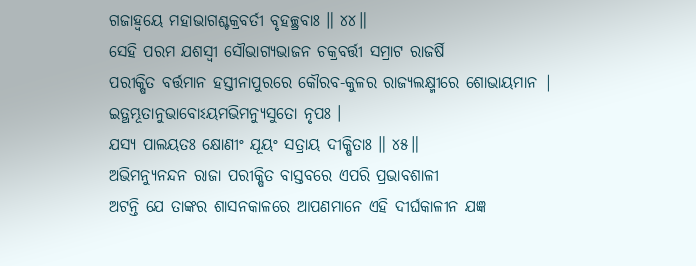ଗଜାହ୍ୱୟେ ମହାଭାଗଶ୍ଚକ୍ରବର୍ତୀ ବୃହଚ୍ଛ୍ରବାଃ ॥ ୪୪॥
ସେହି ପରମ ଯଶସ୍ବୀ ସୌଭାଗ୍ୟଭାଜନ ଚକ୍ରବର୍ତ୍ତୀ ସମ୍ରାଟ ରାଜର୍ଷି
ପରୀକ୍ଷିତ ବର୍ତ୍ତମାନ ହସ୍ତୀନାପୁରରେ କୌରବ-କୁଳର ରାଜ୍ୟଲକ୍ଷ୍ମୀରେ ଶୋଭାୟମାନ |
ଇତ୍ଥମ୍ଭୂତାନୁଭାବୋଽୟମଭିମନ୍ୟୁସୁତୋ ନୃପଃ ।
ଯସ୍ୟ ପାଲୟତଃ କ୍ଷୋଣୀଂ ଯୂୟଂ ସତ୍ରାୟ ଦୀକ୍ଷିତାଃ ॥ ୪୫॥
ଅଭିମନ୍ୟୁନନ୍ଦନ ରାଜା ପରୀକ୍ଷିତ ବାସ୍ତବରେ ଏପରି ପ୍ରଭାବଶାଳୀ
ଅଟନ୍ତି ଯେ ତାଙ୍କର ଶାସନକାଳରେ ଆପଣମାନେ ଏହି ଦୀର୍ଘକାଳୀନ ଯଜ୍ଞ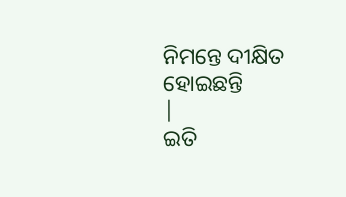ନିମନ୍ତେ ଦୀକ୍ଷିତ ହୋଇଛନ୍ତି
|
ଇତି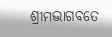ଶ୍ରୀମଦ୍ଭାଗବତେ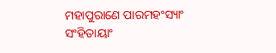ମହାପୁରାଣେ ପାରମହଂସ୍ୟାଂ ସଂହିତାୟାଂ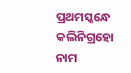ପ୍ରଥମସ୍କନ୍ଧେ କଲିନିଗ୍ରହୋ ନାମ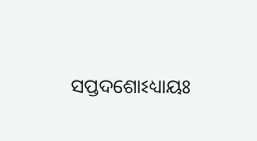ସପ୍ତଦଶୋଽଧ୍ୟାୟଃ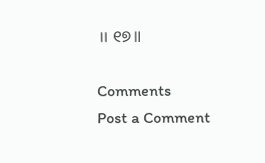॥ ୧୭॥

Comments
Post a Comment